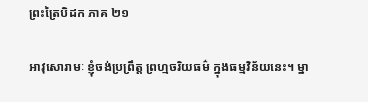ព្រះត្រៃបិដក ភាគ ២១

អាវុសោរាមៈ ខ្ញុំចង់ប្រព្រឹត្ត ព្រហ្មចរិយធម៌ ក្នុងធម្មវិន័យនេះ។ ម្នា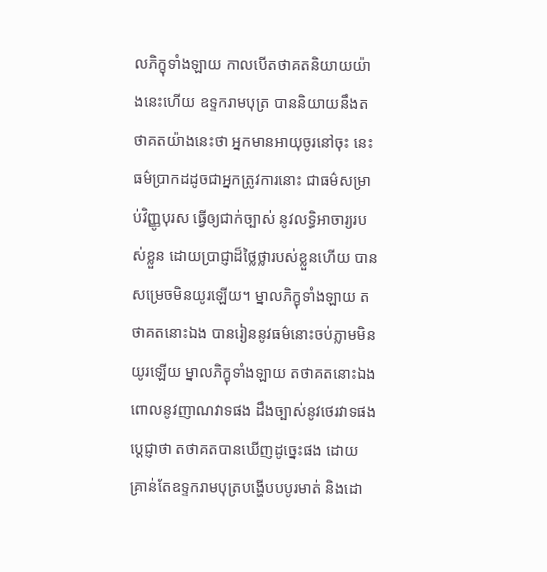លភិក្ខុទាំងឡាយ កាលបើតថាគតនិយាយយ៉ាងនេះហើយ ឧទ្ទករាមបុត្រ បាននិយាយនឹងតថាគតយ៉ាងនេះថា អ្នកមានអាយុចូរនៅចុះ នេះធម៌ប្រាកដដូចជាអ្នកត្រូវការនោះ ជាធម៌សម្រាប់វិញ្ញូបុរស ធ្វើឲ្យជាក់ច្បាស់ នូវលទ្ធិអាចារ្យរបស់ខ្លួន ដោយប្រាជ្ញាដ៏ថ្លៃថ្លារបស់ខ្លួនហើយ បានសម្រេចមិនយូរឡើយ។ ម្នាលភិក្ខុទាំងឡាយ តថាគតនោះឯង បានរៀននូវធម៌នោះចប់ភ្លាមមិនយូរឡើយ ម្នាលភិក្ខុទាំងឡាយ តថាគតនោះឯង ពោលនូវញាណវាទផង ដឹងច្បាស់នូវថេរវាទផង ប្តេជ្ញាថា តថាគតបានឃើញដូច្នេះផង ដោយគ្រាន់តែឧទ្ទករាមបុត្របង្ហើបបបូរមាត់ និងដោ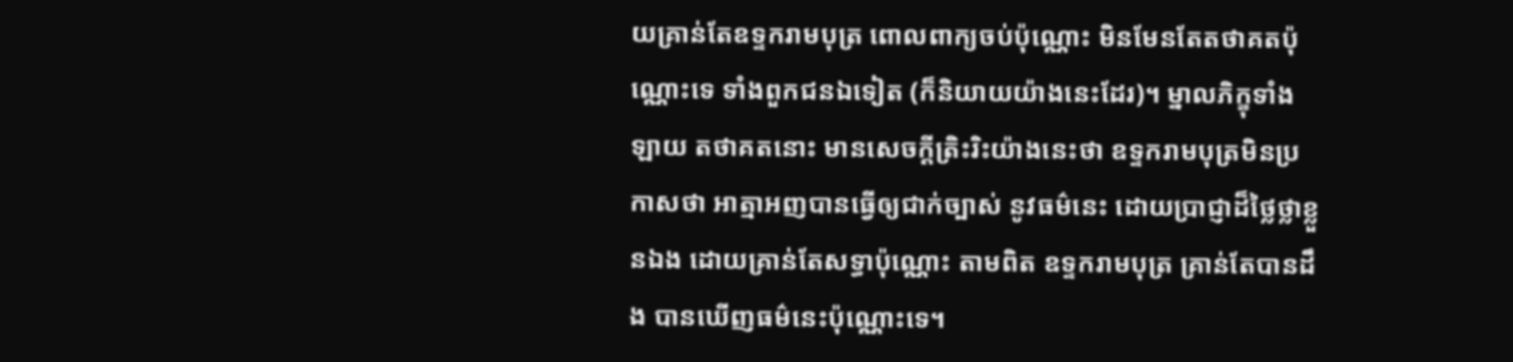យគ្រាន់តែឧទ្ទករាមបុត្រ ពោលពាក្យចប់ប៉ុណ្ណោះ មិនមែនតែតថាគតប៉ុណ្ណោះទេ ទាំងពួកជនឯទៀត (ក៏និយាយយ៉ាងនេះដែរ)។ ម្នាលភិក្ខុទាំងឡាយ តថាគតនោះ មានសេចក្តីត្រិះរិះយ៉ាងនេះថា ឧទ្ទករាមបុត្រមិនប្រកាសថា អាត្មាអញបានធ្វើឲ្យជាក់ច្បាស់ នូវធម៌នេះ ដោយប្រាជ្ញាដ៏ថ្លៃថ្លាខ្លួនឯង ដោយគ្រាន់តែសទ្ធាប៉ុណ្ណោះ តាមពិត ឧទ្ទករាមបុត្រ គ្រាន់តែបានដឹង បានឃើញធម៌នេះប៉ុណ្ណោះទេ។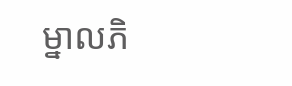ម្នាលភិ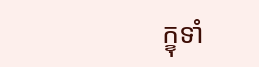ក្ខុទាំ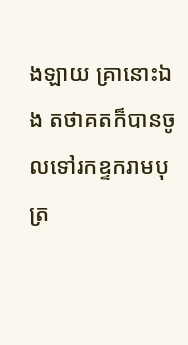ងឡាយ គ្រានោះឯង តថាគតក៏បានចូលទៅរកឧ្ទករាមបុត្រ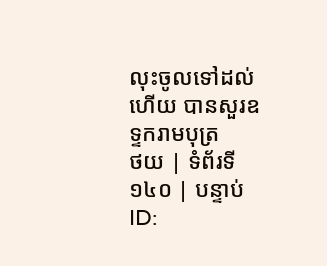លុះចូលទៅដល់ហើយ បានសួរឧទ្ទករាមបុត្រ
ថយ | ទំព័រទី ១៤០ | បន្ទាប់
ID: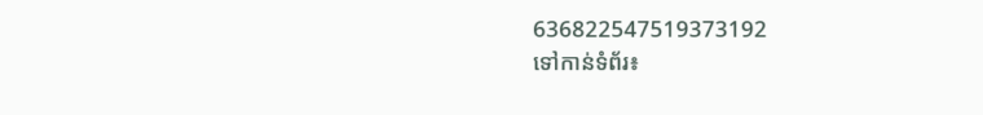636822547519373192
ទៅកាន់ទំព័រ៖